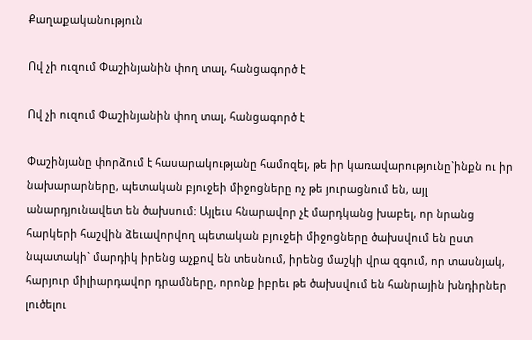Քաղաքականություն

Ով չի ուզում Փաշինյանին փող տալ, հանցագործ է

Ով չի ուզում Փաշինյանին փող տալ, հանցագործ է

Փաշինյանը փորձում է հասարակությանը համոզել, թե իր կառավարությունը`ինքն ու իր նախարարները, պետական բյուջեի միջոցները ոչ թե յուրացնում են, այլ անարդյունավետ են ծախսում: Այլեւս հնարավոր չէ մարդկանց խաբել, որ նրանց հարկերի հաշվին ձեւավորվող պետական բյուջեի միջոցները ծախսվում են ըստ նպատակի` մարդիկ իրենց աչքով են տեսնում, իրենց մաշկի վրա զգում, որ տասնյակ, հարյուր միլիարդավոր դրամները, որոնք իբրեւ թե ծախսվում են հանրային խնդիրներ լուծելու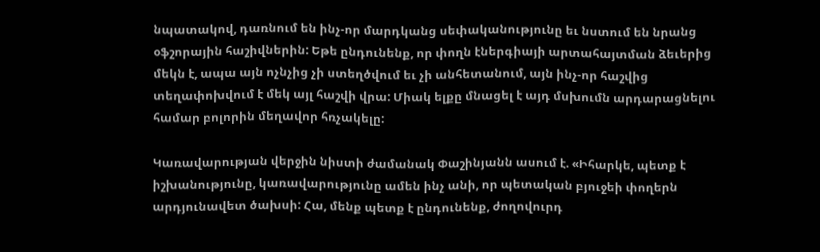նպատակով, դառնում են ինչ-որ մարդկանց սեփականությունը եւ նստում են նրանց օֆշորային հաշիվներին: Եթե ընդունենք, որ փողն էներգիայի արտահայտման ձեւերից մեկն է, ապա այն ոչնչից չի ստեղծվում եւ չի անհետանում, այն ինչ-որ հաշվից տեղափոխվում է մեկ այլ հաշվի վրա: Միակ ելքը մնացել է այդ մսխումն արդարացնելու համար բոլորին մեղավոր հռչակելը:

Կառավարության վերջին նիստի ժամանակ Փաշինյանն ասում է. «Իհարկե, պետք է իշխանությունը, կառավարությունը ամեն ինչ անի, որ պետական բյուջեի փողերն արդյունավետ ծախսի: Հա, մենք պետք է ընդունենք, ժողովուրդ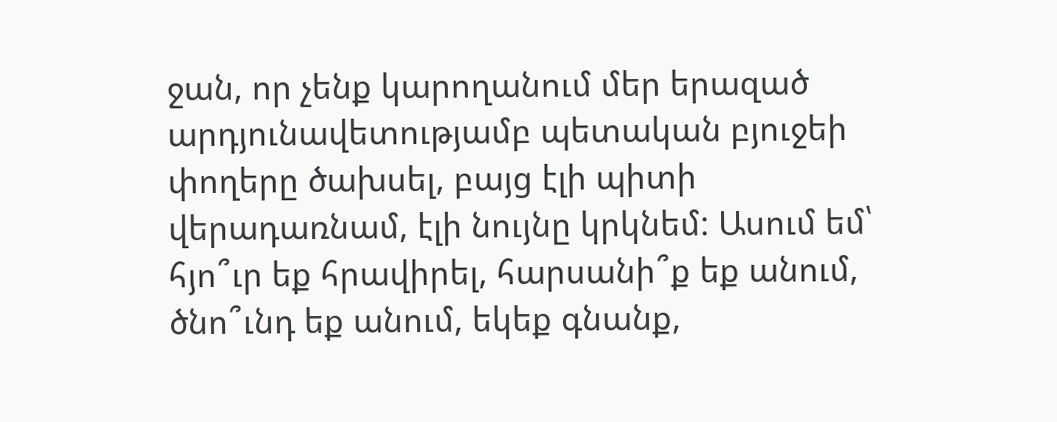ջան, որ չենք կարողանում մեր երազած արդյունավետությամբ պետական բյուջեի փողերը ծախսել, բայց էլի պիտի վերադառնամ, էլի նույնը կրկնեմ: Ասում եմ՝ հյո՞ւր եք հրավիրել, հարսանի՞ք եք անում, ծնո՞ւնդ եք անում, եկեք գնանք,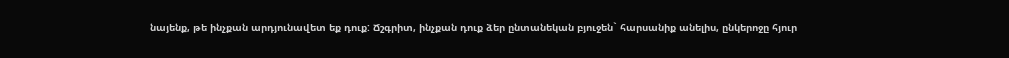նայենք, թե ինչքան արդյունավետ եք դուք: Ճշգրիտ, ինչքան դուք ձեր ընտանեկան բյուջեն` հարսանիք անելիս, ընկերոջը հյուր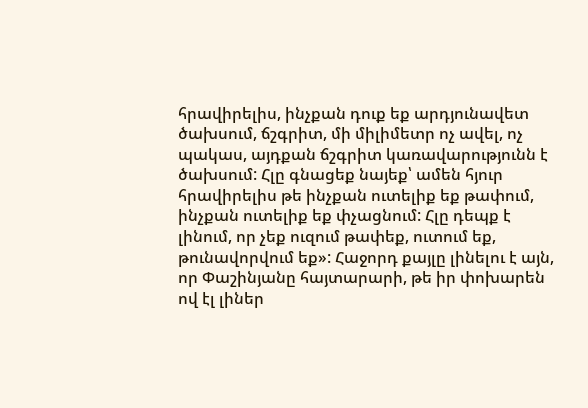հրավիրելիս, ինչքան դուք եք արդյունավետ ծախսում, ճշգրիտ, մի միլիմետր ոչ ավել, ոչ պակաս, այդքան ճշգրիտ կառավարությունն է ծախսում: Հլը գնացեք նայեք՝ ամեն հյուր հրավիրելիս թե ինչքան ուտելիք եք թափում, ինչքան ուտելիք եք փչացնում: Հլը դեպք է լինում, որ չեք ուզում թափեք, ուտում եք, թունավորվում եք»: Հաջորդ քայլը լինելու է այն, որ Փաշինյանը հայտարարի, թե իր փոխարեն ով էլ լիներ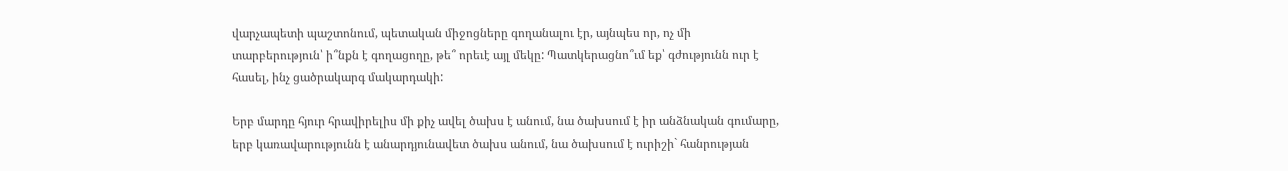վարչապետի պաշտոնում, պետական միջոցները գողանալու էր, այնպես որ, ոչ մի տարբերություն՝ ի՞նքն է գողացողը, թե՞ որեւէ այլ մեկը: Պատկերացնո՞ւմ եք՝ գժությունն ուր է հասել, ինչ ցածրակարգ մակարդակի:

Երբ մարդը հյուր հրավիրելիս մի քիչ ավել ծախս է անում, նա ծախսում է իր անձնական գումարը, երբ կառավարությունն է անարդյունավետ ծախս անում, նա ծախսում է ուրիշի` հանրության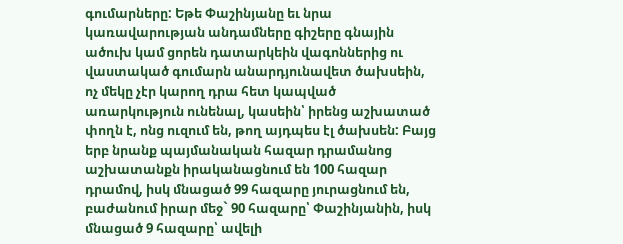գումարները: Եթե Փաշինյանը եւ նրա կառավարության անդամները գիշերը գնային ածուխ կամ ցորեն դատարկեին վագոններից ու վաստակած գումարն անարդյունավետ ծախսեին, ոչ մեկը չէր կարող դրա հետ կապված առարկություն ունենալ, կասեին՝ իրենց աշխատած փողն է, ոնց ուզում են, թող այդպես էլ ծախսեն: Բայց երբ նրանք պայմանական հազար դրամանոց աշխատանքն իրականացնում են 100 հազար դրամով, իսկ մնացած 99 հազարը յուրացնում են, բաժանում իրար մեջ` 90 հազարը՝ Փաշինյանին, իսկ մնացած 9 հազարը՝ ավելի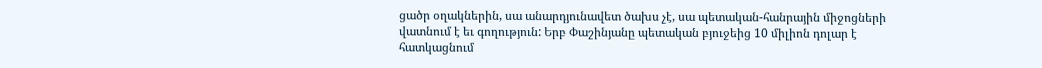ցածր օղակներին, սա անարդյունավետ ծախս չէ, սա պետական-հանրային միջոցների վատնում է եւ գողություն: Երբ Փաշինյանը պետական բյուջեից 10 միլիոն դոլար է հատկացնում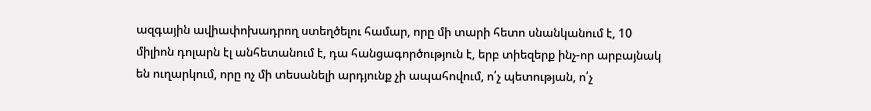ազգային ավիափոխադրող ստեղծելու համար, որը մի տարի հետո սնանկանում է, 10 միլիոն դոլարն էլ անհետանում է, դա հանցագործություն է, երբ տիեզերք ինչ-որ արբայնակ են ուղարկում, որը ոչ մի տեսանելի արդյունք չի ապահովում, ո՛չ պետության, ո՛չ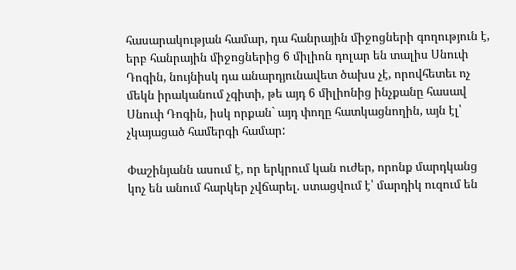հասարակության համար, դա հանրային միջոցների գողություն է, երբ հանրային միջոցներից 6 միլիոն դոլար են տալիս Սնուփ Դոգին, նույնիսկ դա անարդյունավետ ծախս չէ, որովհետեւ ոչ մեկն իրականում չգիտի, թե այդ 6 միլիոնից ինչքանը հասավ Սնուփ Դոգին, իսկ որքան` այդ փողը հատկացնողին, այն էլ՝ չկայացած համերգի համար:

Փաշինյանն ասում է, որ երկրում կան ուժեր, որոնք մարդկանց կոչ են անում հարկեր չվճարել. ստացվում է՝ մարդիկ ուզում են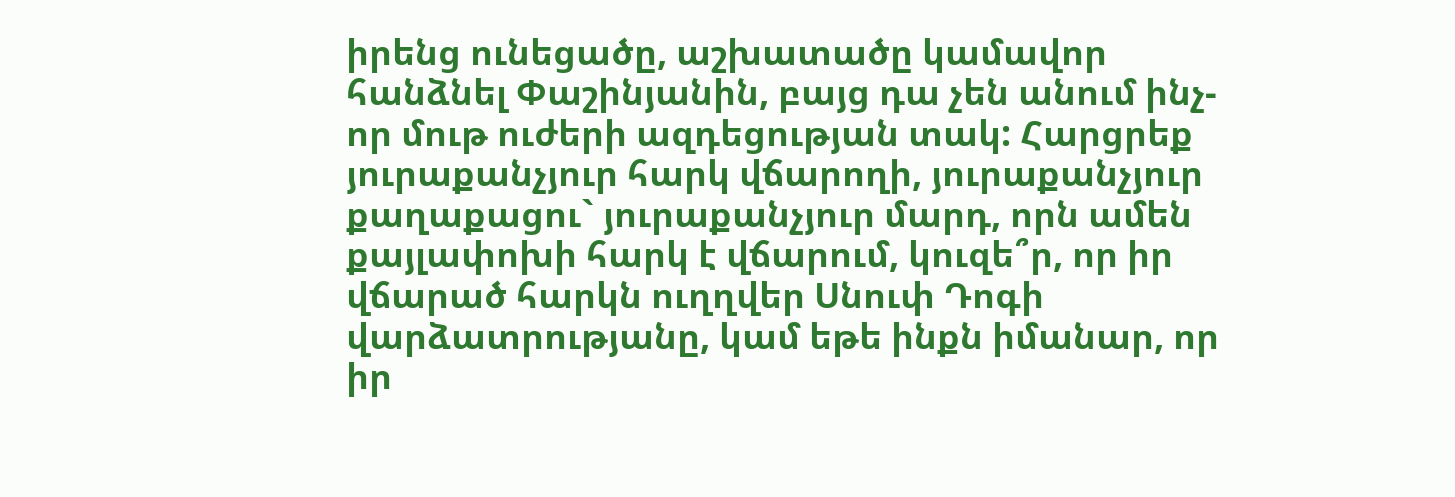իրենց ունեցածը, աշխատածը կամավոր հանձնել Փաշինյանին, բայց դա չեն անում ինչ-որ մութ ուժերի ազդեցության տակ: Հարցրեք յուրաքանչյուր հարկ վճարողի, յուրաքանչյուր քաղաքացու` յուրաքանչյուր մարդ, որն ամեն քայլափոխի հարկ է վճարում, կուզե՞ր, որ իր վճարած հարկն ուղղվեր Սնուփ Դոգի վարձատրությանը, կամ եթե ինքն իմանար, որ իր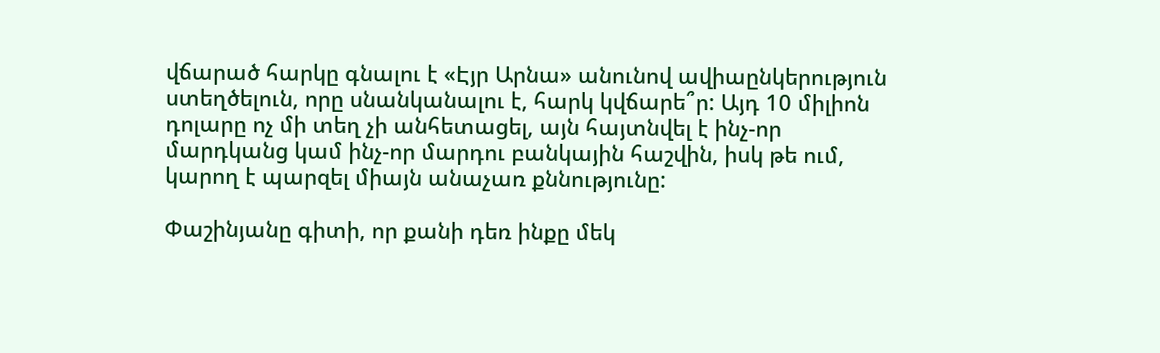վճարած հարկը գնալու է «Էյր Արնա» անունով ավիաընկերություն ստեղծելուն, որը սնանկանալու է, հարկ կվճարե՞ր: Այդ 10 միլիոն դոլարը ոչ մի տեղ չի անհետացել, այն հայտնվել է ինչ-որ մարդկանց կամ ինչ-որ մարդու բանկային հաշվին, իսկ թե ում, կարող է պարզել միայն անաչառ քննությունը:

Փաշինյանը գիտի, որ քանի դեռ ինքը մեկ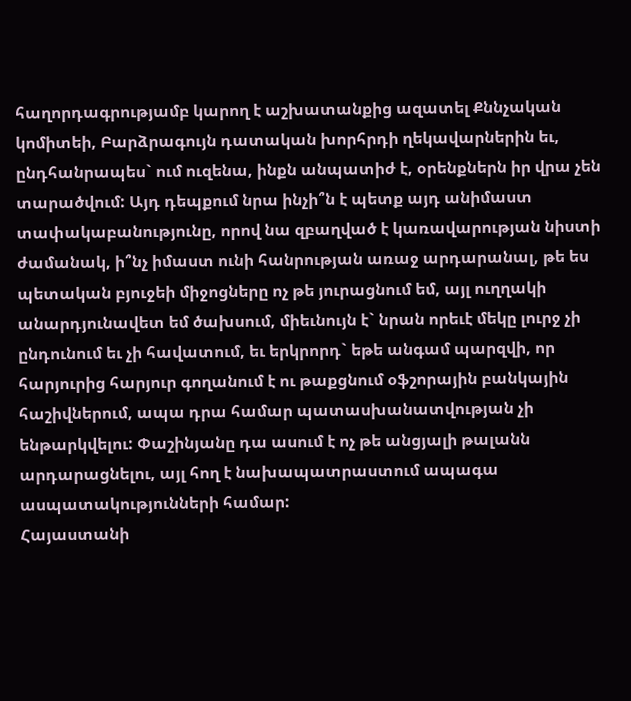հաղորդագրությամբ կարող է աշխատանքից ազատել Քննչական կոմիտեի, Բարձրագույն դատական խորհրդի ղեկավարներին եւ, ընդհանրապես` ում ուզենա, ինքն անպատիժ է, օրենքներն իր վրա չեն տարածվում: Այդ դեպքում նրա ինչի՞ն է պետք այդ անիմաստ տափակաբանությունը, որով նա զբաղված է կառավարության նիստի ժամանակ, ի՞նչ իմաստ ունի հանրության առաջ արդարանալ, թե ես պետական բյուջեի միջոցները ոչ թե յուրացնում եմ, այլ ուղղակի անարդյունավետ եմ ծախսում, միեւնույն է` նրան որեւէ մեկը լուրջ չի ընդունում եւ չի հավատում, եւ երկրորդ` եթե անգամ պարզվի, որ հարյուրից հարյուր գողանում է ու թաքցնում օֆշորային բանկային հաշիվներում, ապա դրա համար պատասխանատվության չի ենթարկվելու: Փաշինյանը դա ասում է ոչ թե անցյալի թալանն արդարացնելու, այլ հող է նախապատրաստում ապագա ասպատակությունների համար:
Հայաստանի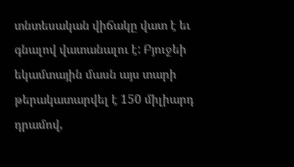տնտեսական վիճակը վատ է եւ գնալով վատանալու է: Բյուջեի եկամտային մասն այս տարի թերակատարվել է 150 միլիարդ դրամով,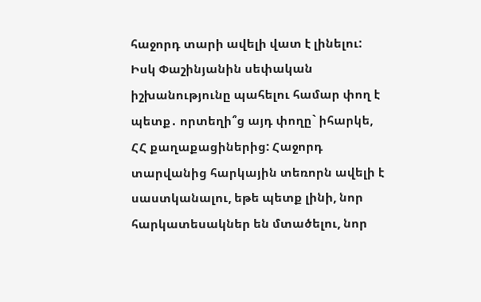հաջորդ տարի ավելի վատ է լինելու: Իսկ Փաշինյանին սեփական իշխանությունը պահելու համար փող է պետք․ որտեղի՞ց այդ փողը` իհարկե, ՀՀ քաղաքացիներից: Հաջորդ տարվանից հարկային տեռորն ավելի է սաստկանալու, եթե պետք լինի, նոր հարկատեսակներ են մտածելու, նոր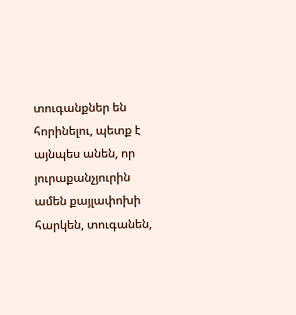տուգանքներ են հորինելու, պետք է այնպես անեն, որ յուրաքանչյուրին ամեն քայլափոխի հարկեն, տուգանեն,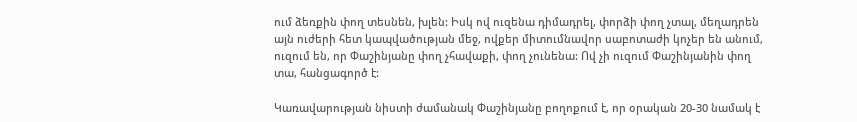ում ձեռքին փող տեսնեն, խլեն: Իսկ ով ուզենա դիմադրել, փորձի փող չտալ, մեղադրեն այն ուժերի հետ կապվածության մեջ, ովքեր միտումնավոր սաբոտաժի կոչեր են անում, ուզում են, որ Փաշինյանը փող չհավաքի, փող չունենա: Ով չի ուզում Փաշինյանին փող տա, հանցագործ է:

Կառավարության նիստի ժամանակ Փաշինյանը բողոքում է, որ օրական 20-30 նամակ է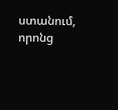ստանում, որոնց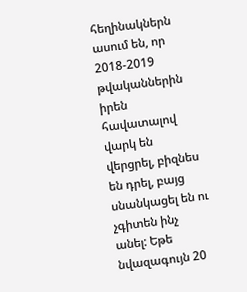հեղինակներն ասում են, որ 2018-2019 թվականներին իրեն հավատալով վարկ են վերցրել, բիզնես են դրել, բայց սնանկացել են ու չգիտեն ինչ անել: Եթե նվազագույն 20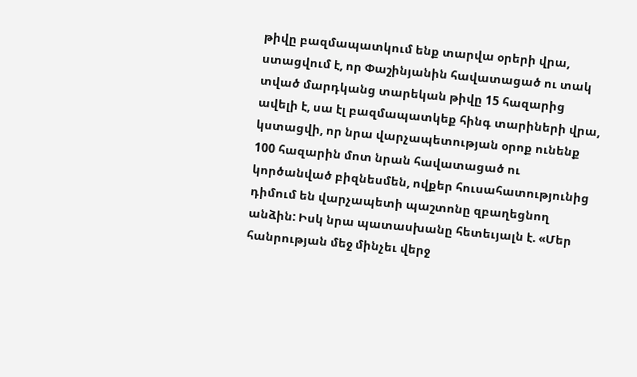թիվը բազմապատկում ենք տարվա օրերի վրա, ստացվում է, որ Փաշինյանին հավատացած ու տակ տված մարդկանց տարեկան թիվը 15 հազարից ավելի է, սա էլ բազմապատկեք հինգ տարիների վրա, կստացվի, որ նրա վարչապետության օրոք ունենք 100 հազարին մոտ նրան հավատացած ու կործանված բիզնեսմեն, ովքեր հուսահատությունից դիմում են վարչապետի պաշտոնը զբաղեցնող անձին: Իսկ նրա պատասխանը հետեւյալն է. «Մեր հանրության մեջ մինչեւ վերջ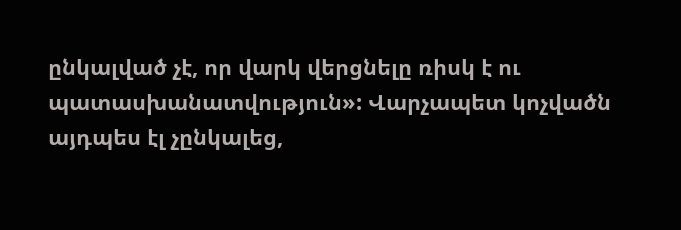ընկալված չէ, որ վարկ վերցնելը ռիսկ է ու պատասխանատվություն»: Վարչապետ կոչվածն այդպես էլ չընկալեց,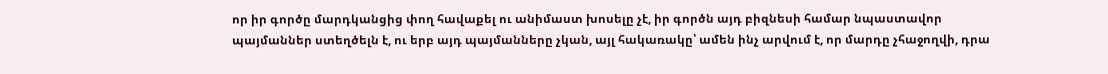որ իր գործը մարդկանցից փող հավաքել ու անիմաստ խոսելը չէ, իր գործն այդ բիզնեսի համար նպաստավոր պայմաններ ստեղծելն է, ու երբ այդ պայմանները չկան, այլ հակառակը՝ ամեն ինչ արվում է, որ մարդը չհաջողվի, դրա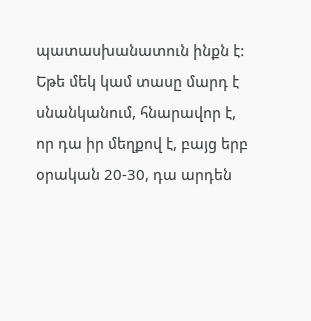պատասխանատուն ինքն է: Եթե մեկ կամ տասը մարդ է սնանկանում, հնարավոր է, որ դա իր մեղքով է, բայց երբ օրական 20-30, դա արդեն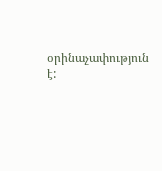օրինաչափություն է: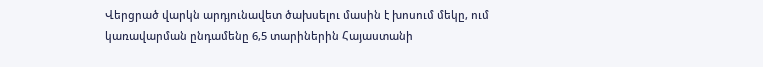Վերցրած վարկն արդյունավետ ծախսելու մասին է խոսում մեկը, ում կառավարման ընդամենը 6,5 տարիներին Հայաստանի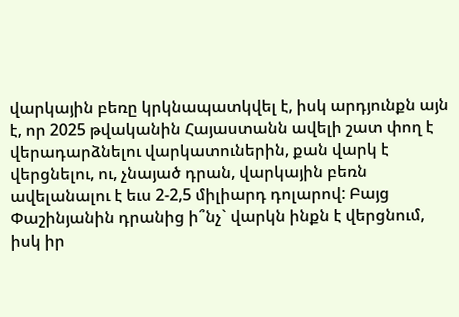վարկային բեռը կրկնապատկվել է, իսկ արդյունքն այն է, որ 2025 թվականին Հայաստանն ավելի շատ փող է վերադարձնելու վարկատուներին, քան վարկ է վերցնելու, ու, չնայած դրան, վարկային բեռն ավելանալու է եւս 2-2,5 միլիարդ դոլարով: Բայց Փաշինյանին դրանից ի՞նչ` վարկն ինքն է վերցնում, իսկ իր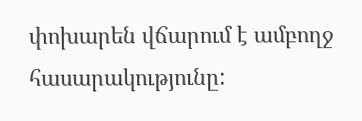փոխարեն վճարում է ամբողջ հասարակությունը: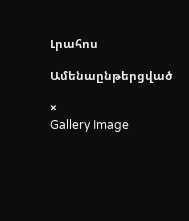Լրահոս

Ամենաընթերցված

×
Gallery Image